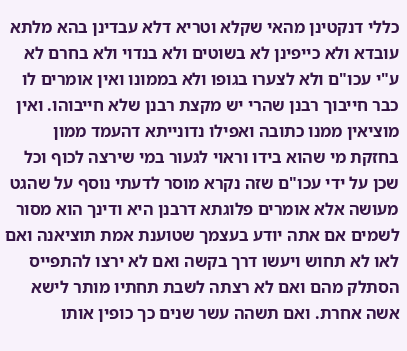כללי דנקטינן מהאי שקלא וטריא דלא עבדינן בהא מלתא עובדא ולא כייפינן לא בשוטים ולא בנדוי ולא בחרם לא ע"י עכו"ם ולא לצערו בגופו ולא בממונו ואין אומרים לו כבר חייבוך רבנן שהרי יש מקצת רבנן שלא חייבוהו. ואין מוציאין ממנו כתובה ואפילו נדונייתא דהעמד ממון בחזקת מי שהוא בידו וראוי לגעור במי שירצה לכוף וכל שכן על ידי עכו"ם שזה נקרא מוסר לדעתי נוסף על שהגט מעושה אלא אומרים פלוגתא דרבנן היא ודינך הוא מסור לשמים אם אתה יודע בעצמך שטוענת אמת תוציאנה ואם לאו לא תחוש ויעשו דרך בקשה ואם לא ירצו להתפייס הסתלק מהם ואם לא רצתה לשבת תחתיו מותר לישא אשה אחרת. ואם תשהה עשר שנים כך כופין אותו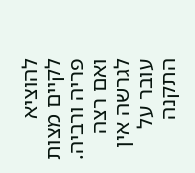להוציא לקיים מצות פריה ורביה. ואם רצה לגרשה אין עובר על התקנה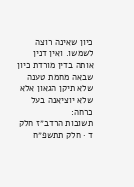כיון שאינה רוצה לשמשו. ואין דנין אותה בדין מורדת כיון שבאה מחמת טענה שלא תיקן הגאון אלא שלא יוציאנה בעל כרחה:
תשובות הרדב״ז חלק ד · חלק תתשפ״ח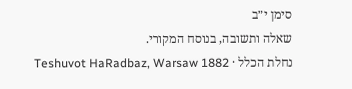סימן י״ב
שאלה ותשובה, בנוסח המקורי.
נחלת הכלל · Teshuvot HaRadbaz, Warsaw 1882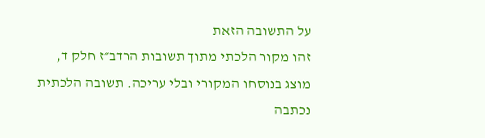על התשובה הזאת
זהו מקור הלכתי מתוך תשובות הרדב״ז חלק ד, מוצג בנוסחו המקורי ובלי עריכה. תשובה הלכתית נכתבה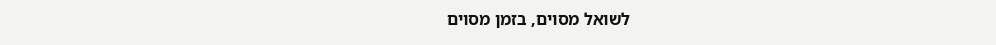לשואל מסוים, בזמן מסוים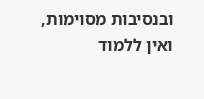ובנסיבות מסוימות, ואין ללמוד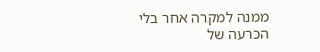ממנה למקרה אחר בלי הכרעה של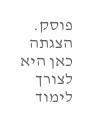פוסק. הצגתה כאן היא לצורך לימוד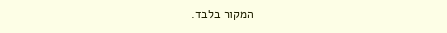המקור בלבד.